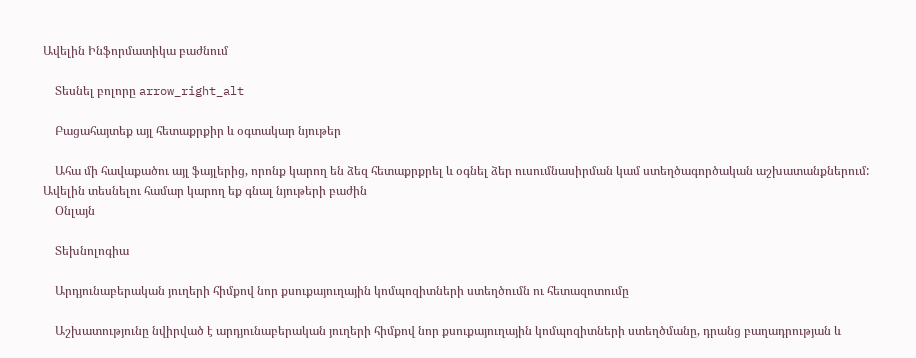Ավելին Ինֆորմատիկա բաժնում

    Տեսնել բոլորը arrow_right_alt

    Բացահայտեք այլ հետաքրքիր և օգտակար նյութեր

    Ահա մի հավաքածու այլ ֆայլերից, որոնք կարող են ձեզ հետաքրքրել և օգնել ձեր ուսումնասիրման կամ ստեղծագործական աշխատանքներում: Ավելին տեսնելու համար կարող եք գնալ նյութերի բաժին
    Օնլայն

    Տեխնոլոգիա

    Արդյունաբերական յուղերի հիմքով նոր քսուքայուղային կոմպոզիտների ստեղծումն ու հետազոտումը

    Աշխատությունը նվիրված է արդյունաբերական յուղերի հիմքով նոր քսուքայուղային կոմպոզիտների ստեղծմանը, դրանց բաղադրության և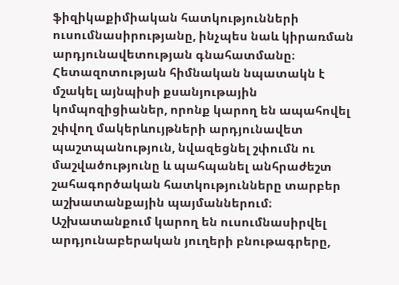ֆիզիկաքիմիական հատկությունների ուսումնասիրությանը, ինչպես նաև կիրառման արդյունավետության գնահատմանը։ Հետազոտության հիմնական նպատակն է մշակել այնպիսի քսանյութային կոմպոզիցիաներ, որոնք կարող են ապահովել շփվող մակերևույթների արդյունավետ պաշտպանություն, նվազեցնել շփումն ու մաշվածությունը և պահպանել անհրաժեշտ շահագործական հատկությունները տարբեր աշխատանքային պայմաններում։ Աշխատանքում կարող են ուսումնասիրվել արդյունաբերական յուղերի բնութագրերը,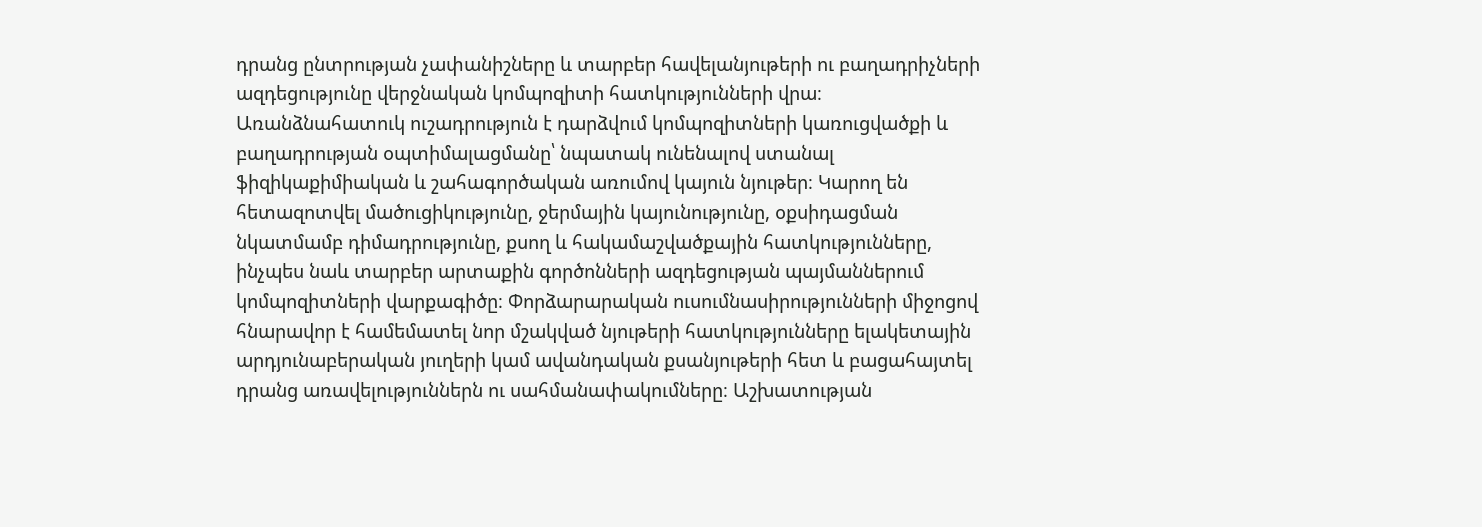դրանց ընտրության չափանիշները և տարբեր հավելանյութերի ու բաղադրիչների ազդեցությունը վերջնական կոմպոզիտի հատկությունների վրա։ Առանձնահատուկ ուշադրություն է դարձվում կոմպոզիտների կառուցվածքի և բաղադրության օպտիմալացմանը՝ նպատակ ունենալով ստանալ ֆիզիկաքիմիական և շահագործական առումով կայուն նյութեր։ Կարող են հետազոտվել մածուցիկությունը, ջերմային կայունությունը, օքսիդացման նկատմամբ դիմադրությունը, քսող և հակամաշվածքային հատկությունները, ինչպես նաև տարբեր արտաքին գործոնների ազդեցության պայմաններում կոմպոզիտների վարքագիծը։ Փորձարարական ուսումնասիրությունների միջոցով հնարավոր է համեմատել նոր մշակված նյութերի հատկությունները ելակետային արդյունաբերական յուղերի կամ ավանդական քսանյութերի հետ և բացահայտել դրանց առավելություններն ու սահմանափակումները։ Աշխատության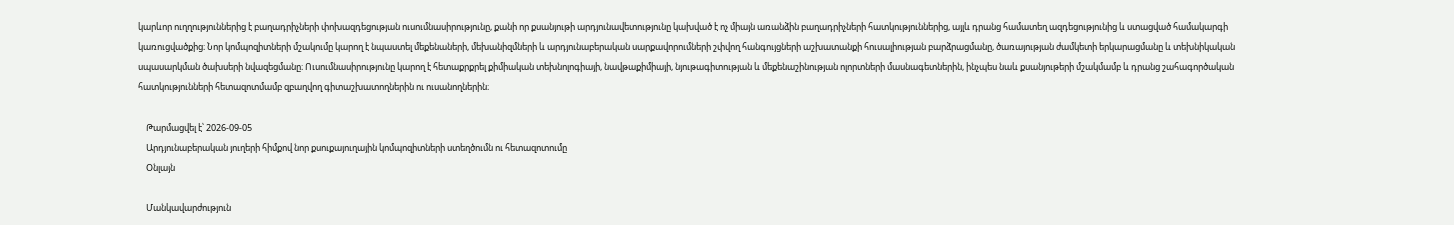կարևոր ուղղություններից է բաղադրիչների փոխազդեցության ուսումնասիրությունը, քանի որ քսանյութի արդյունավետությունը կախված է ոչ միայն առանձին բաղադրիչների հատկություններից, այլև դրանց համատեղ ազդեցությունից և ստացված համակարգի կառուցվածքից։ Նոր կոմպոզիտների մշակումը կարող է նպաստել մեքենաների, մեխանիզմների և արդյունաբերական սարքավորումների շփվող հանգույցների աշխատանքի հուսալիության բարձրացմանը, ծառայության ժամկետի երկարացմանը և տեխնիկական սպասարկման ծախսերի նվազեցմանը։ Ուսումնասիրությունը կարող է հետաքրքրել քիմիական տեխնոլոգիայի, նավթաքիմիայի, նյութագիտության և մեքենաշինության ոլորտների մասնագետներին, ինչպես նաև քսանյութերի մշակմամբ և դրանց շահագործական հատկությունների հետազոտմամբ զբաղվող գիտաշխատողներին ու ուսանողներին։

    Թարմացվել է՝ 2026-09-05
    Արդյունաբերական յուղերի հիմքով նոր քսուքայուղային կոմպոզիտների ստեղծումն ու հետազոտումը
    Օնլայն

    Մանկավարժություն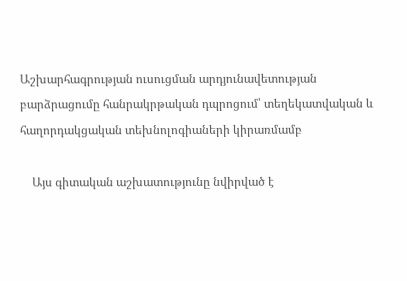Աշխարհագրության ուսուցման արդյունավետության բարձրացումը հանրակրթական դպրոցում՝ տեղեկատվական և հաղորդակցական տեխնոլոգիաների կիրառմամբ

    Այս գիտական աշխատությունը նվիրված է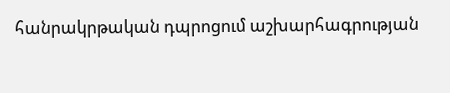հանրակրթական դպրոցում աշխարհագրության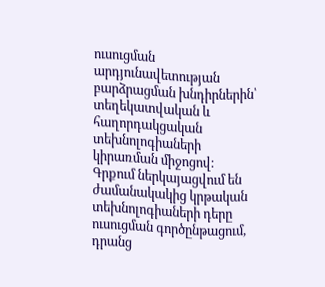ուսուցման արդյունավետության բարձրացման խնդիրներին՝ տեղեկատվական և հաղորդակցական տեխնոլոգիաների կիրառման միջոցով։ Գրքում ներկայացվում են ժամանակակից կրթական տեխնոլոգիաների դերը ուսուցման գործընթացում, դրանց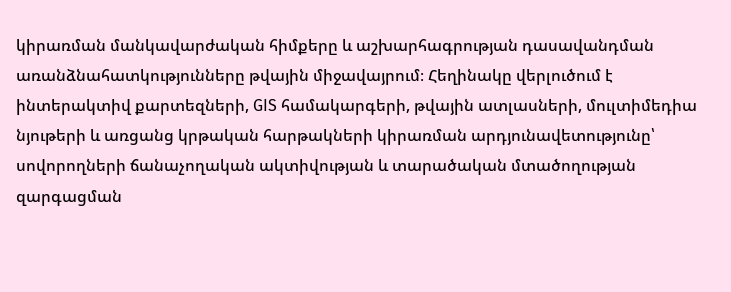կիրառման մանկավարժական հիմքերը և աշխարհագրության դասավանդման առանձնահատկությունները թվային միջավայրում։ Հեղինակը վերլուծում է ինտերակտիվ քարտեզների, GIS համակարգերի, թվային ատլասների, մուլտիմեդիա նյութերի և առցանց կրթական հարթակների կիրառման արդյունավետությունը՝ սովորողների ճանաչողական ակտիվության և տարածական մտածողության զարգացման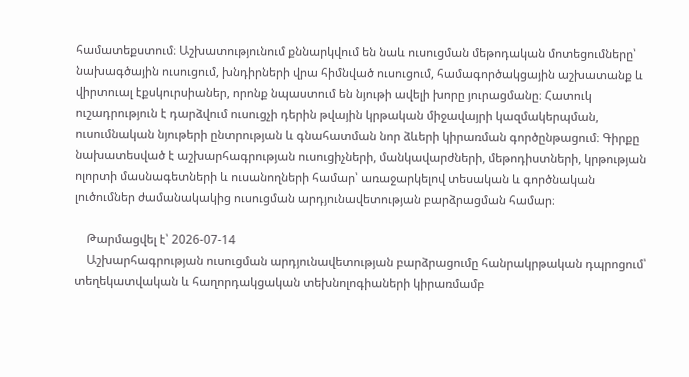համատեքստում։ Աշխատությունում քննարկվում են նաև ուսուցման մեթոդական մոտեցումները՝ նախագծային ուսուցում, խնդիրների վրա հիմնված ուսուցում, համագործակցային աշխատանք և վիրտուալ էքսկուրսիաներ, որոնք նպաստում են նյութի ավելի խորը յուրացմանը։ Հատուկ ուշադրություն է դարձվում ուսուցչի դերին թվային կրթական միջավայրի կազմակերպման, ուսումնական նյութերի ընտրության և գնահատման նոր ձևերի կիրառման գործընթացում։ Գիրքը նախատեսված է աշխարհագրության ուսուցիչների, մանկավարժների, մեթոդիստների, կրթության ոլորտի մասնագետների և ուսանողների համար՝ առաջարկելով տեսական և գործնական լուծումներ ժամանակակից ուսուցման արդյունավետության բարձրացման համար։

    Թարմացվել է՝ 2026-07-14
    Աշխարհագրության ուսուցման արդյունավետության բարձրացումը հանրակրթական դպրոցում՝ տեղեկատվական և հաղորդակցական տեխնոլոգիաների կիրառմամբ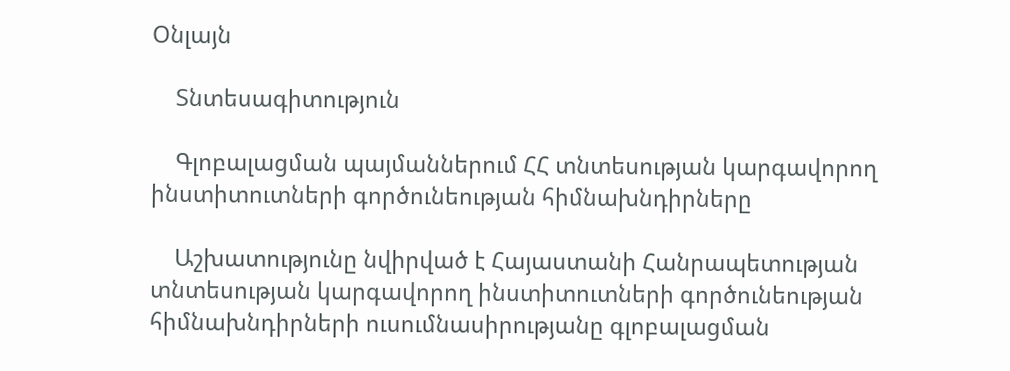Օնլայն

    Տնտեսագիտություն

    Գլոբալացման պայմաններում ՀՀ տնտեսության կարգավորող ինստիտուտների գործունեության հիմնախնդիրները

    Աշխատությունը նվիրված է Հայաստանի Հանրապետության տնտեսության կարգավորող ինստիտուտների գործունեության հիմնախնդիրների ուսումնասիրությանը գլոբալացման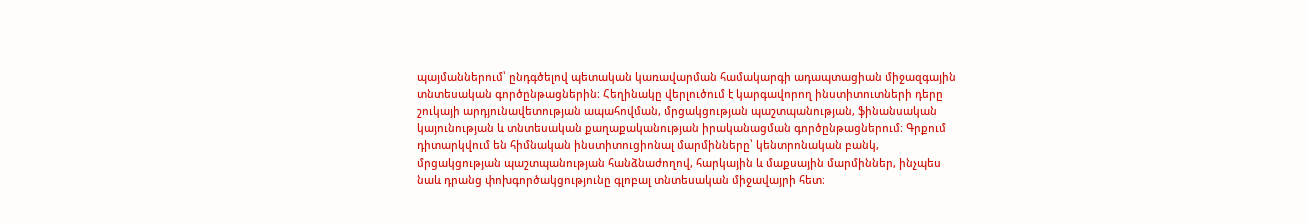պայմաններում՝ ընդգծելով պետական կառավարման համակարգի ադապտացիան միջազգային տնտեսական գործընթացներին։ Հեղինակը վերլուծում է կարգավորող ինստիտուտների դերը շուկայի արդյունավետության ապահովման, մրցակցության պաշտպանության, ֆինանսական կայունության և տնտեսական քաղաքականության իրականացման գործընթացներում։ Գրքում դիտարկվում են հիմնական ինստիտուցիոնալ մարմինները՝ կենտրոնական բանկ, մրցակցության պաշտպանության հանձնաժողով, հարկային և մաքսային մարմիններ, ինչպես նաև դրանց փոխգործակցությունը գլոբալ տնտեսական միջավայրի հետ։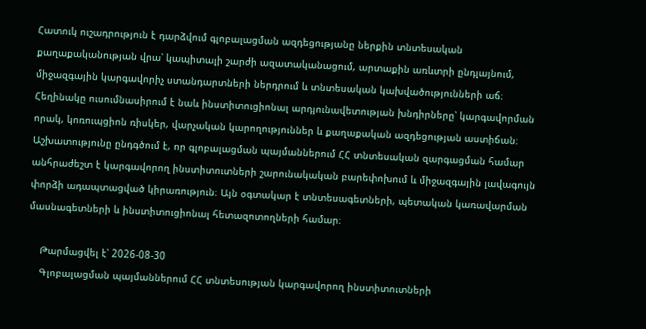Հատուկ ուշադրություն է դարձվում գլոբալացման ազդեցությանը ներքին տնտեսական քաղաքականության վրա՝ կապիտալի շարժի ազատականացում, արտաքին առևտրի ընդլայնում, միջազգային կարգավորիչ ստանդարտների ներդրում և տնտեսական կախվածությունների աճ։ Հեղինակը ուսումնասիրում է նաև ինստիտուցիոնալ արդյունավետության խնդիրները՝ կարգավորման որակ, կոռուպցիոն ռիսկեր, վարչական կարողություններ և քաղաքական ազդեցության աստիճան։ Աշխատությունը ընդգծում է, որ գլոբալացման պայմաններում ՀՀ տնտեսական զարգացման համար անհրաժեշտ է կարգավորող ինստիտուտների շարունակական բարեփոխում և միջազգային լավագույն փորձի ադապտացված կիրառություն։ Այն օգտակար է տնտեսագետների, պետական կառավարման մասնագետների և ինստիտուցիոնալ հետազոտողների համար։

    Թարմացվել է՝ 2026-08-30
    Գլոբալացման պայմաններում ՀՀ տնտեսության կարգավորող ինստիտուտների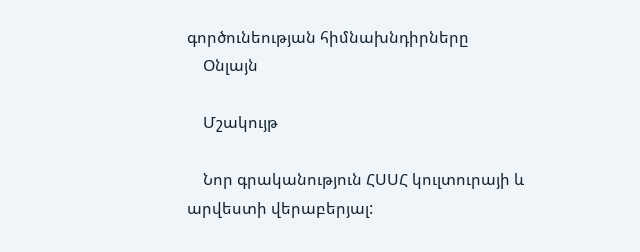գործունեության հիմնախնդիրները
    Օնլայն

    Մշակույթ

    Նոր գրականություն ՀՍՍՀ կուլտուրայի և արվեստի վերաբերյալ: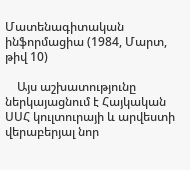Մատենագիտական ինֆորմացիա (1984, Մարտ, թիվ 10)

    Այս աշխատությունը ներկայացնում է Հայկական ՍՍՀ կուլտուրայի և արվեստի վերաբերյալ նոր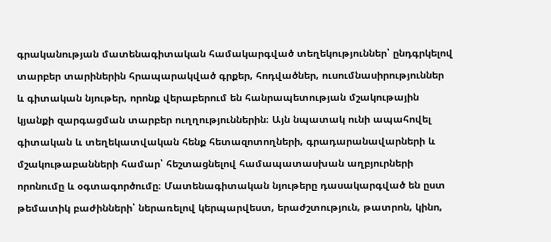գրականության մատենագիտական համակարգված տեղեկություններ՝ ընդգրկելով տարբեր տարիներին հրապարակված գրքեր, հոդվածներ, ուսումնասիրություններ և գիտական նյութեր, որոնք վերաբերում են հանրապետության մշակութային կյանքի զարգացման տարբեր ուղղություններին։ Այն նպատակ ունի ապահովել գիտական և տեղեկատվական հենք հետազոտողների, գրադարանավարների և մշակութաբանների համար՝ հեշտացնելով համապատասխան աղբյուրների որոնումը և օգտագործումը։ Մատենագիտական նյութերը դասակարգված են ըստ թեմատիկ բաժինների՝ ներառելով կերպարվեստ, երաժշտություն, թատրոն, կինո,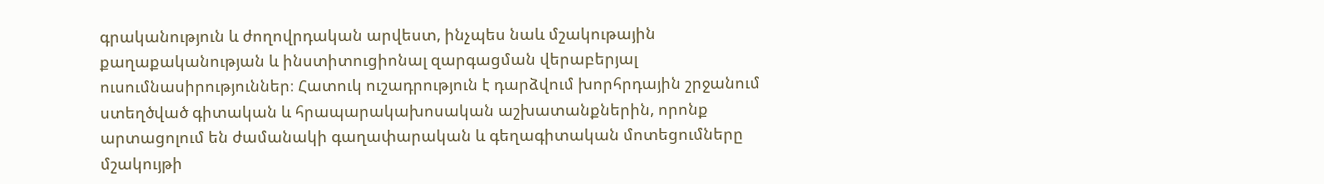գրականություն և ժողովրդական արվեստ, ինչպես նաև մշակութային քաղաքականության և ինստիտուցիոնալ զարգացման վերաբերյալ ուսումնասիրություններ։ Հատուկ ուշադրություն է դարձվում խորհրդային շրջանում ստեղծված գիտական և հրապարակախոսական աշխատանքներին, որոնք արտացոլում են ժամանակի գաղափարական և գեղագիտական մոտեցումները մշակույթի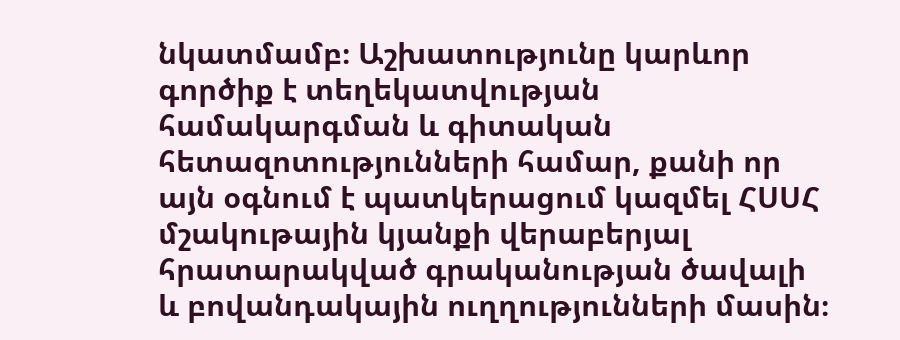նկատմամբ։ Աշխատությունը կարևոր գործիք է տեղեկատվության համակարգման և գիտական հետազոտությունների համար, քանի որ այն օգնում է պատկերացում կազմել ՀՍՍՀ մշակութային կյանքի վերաբերյալ հրատարակված գրականության ծավալի և բովանդակային ուղղությունների մասին։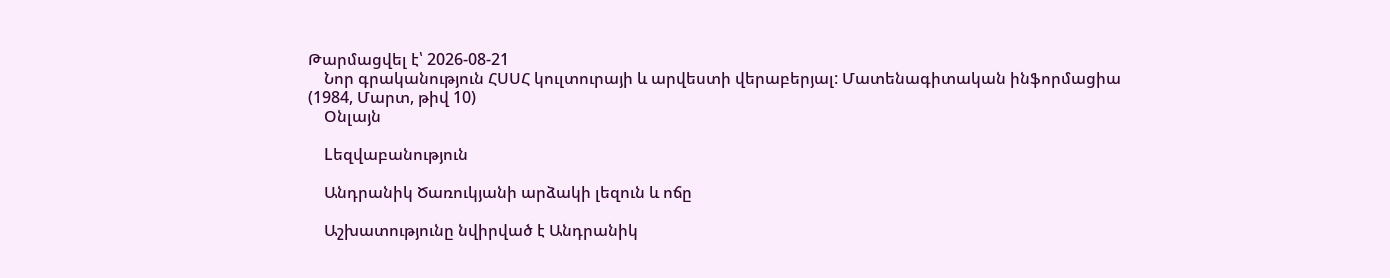Թարմացվել է՝ 2026-08-21
    Նոր գրականություն ՀՍՍՀ կուլտուրայի և արվեստի վերաբերյալ: Մատենագիտական ինֆորմացիա (1984, Մարտ, թիվ 10)
    Օնլայն

    Lեզվաբանություն

    Անդրանիկ Ծառուկյանի արձակի լեզուն և ոճը

    Աշխատությունը նվիրված է Անդրանիկ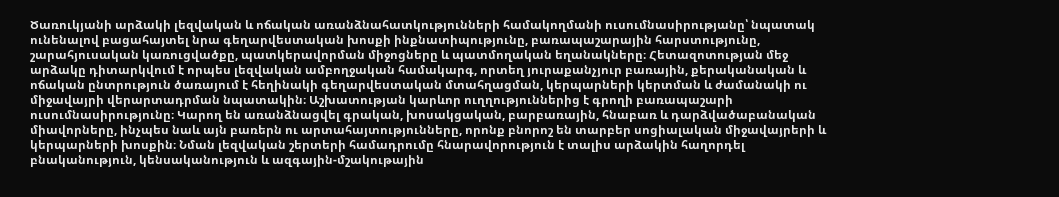Ծառուկյանի արձակի լեզվական և ոճական առանձնահատկությունների համակողմանի ուսումնասիրությանը՝ նպատակ ունենալով բացահայտել նրա գեղարվեստական խոսքի ինքնատիպությունը, բառապաշարային հարստությունը, շարահյուսական կառուցվածքը, պատկերավորման միջոցները և պատմողական եղանակները։ Հետազոտության մեջ արձակը դիտարկվում է որպես լեզվական ամբողջական համակարգ, որտեղ յուրաքանչյուր բառային, քերականական և ոճական ընտրություն ծառայում է հեղինակի գեղարվեստական մտահղացման, կերպարների կերտման և ժամանակի ու միջավայրի վերարտադրման նպատակին։ Աշխատության կարևոր ուղղություններից է գրողի բառապաշարի ուսումնասիրությունը։ Կարող են առանձնացվել գրական, խոսակցական, բարբառային, հնաբառ և դարձվածաբանական միավորները, ինչպես նաև այն բառերն ու արտահայտությունները, որոնք բնորոշ են տարբեր սոցիալական միջավայրերի և կերպարների խոսքին։ Նման լեզվական շերտերի համադրումը հնարավորություն է տալիս արձակին հաղորդել բնականություն, կենսականություն և ազգային-մշակութային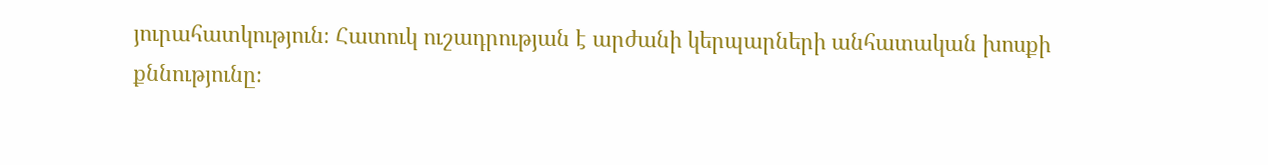յուրահատկություն։ Հատուկ ուշադրության է արժանի կերպարների անհատական խոսքի քննությունը։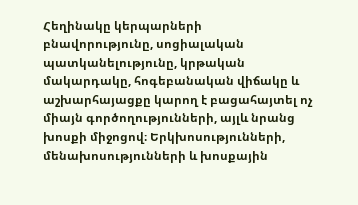Հեղինակը կերպարների բնավորությունը, սոցիալական պատկանելությունը, կրթական մակարդակը, հոգեբանական վիճակը և աշխարհայացքը կարող է բացահայտել ոչ միայն գործողությունների, այլև նրանց խոսքի միջոցով։ Երկխոսությունների, մենախոսությունների և խոսքային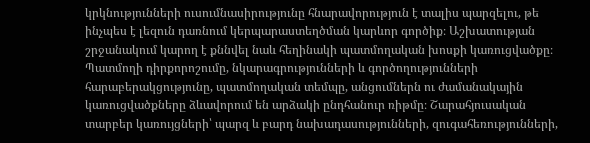կրկնությունների ուսումնասիրությունը հնարավորություն է տալիս պարզելու, թե ինչպես է լեզուն դառնում կերպարաստեղծման կարևոր գործիք։ Աշխատության շրջանակում կարող է քննվել նաև հեղինակի պատմողական խոսքի կառուցվածքը։ Պատմողի դիրքորոշումը, նկարագրությունների և գործողությունների հարաբերակցությունը, պատմողական տեմպը, անցումներն ու ժամանակային կառուցվածքները ձևավորում են արձակի ընդհանուր ռիթմը։ Շարահյուսական տարբեր կառույցների՝ պարզ և բարդ նախադասությունների, զուգահեռությունների,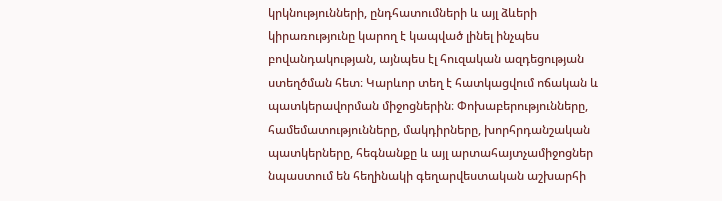կրկնությունների, ընդհատումների և այլ ձևերի կիրառությունը կարող է կապված լինել ինչպես բովանդակության, այնպես էլ հուզական ազդեցության ստեղծման հետ։ Կարևոր տեղ է հատկացվում ոճական և պատկերավորման միջոցներին։ Փոխաբերությունները, համեմատությունները, մակդիրները, խորհրդանշական պատկերները, հեգնանքը և այլ արտահայտչամիջոցներ նպաստում են հեղինակի գեղարվեստական աշխարհի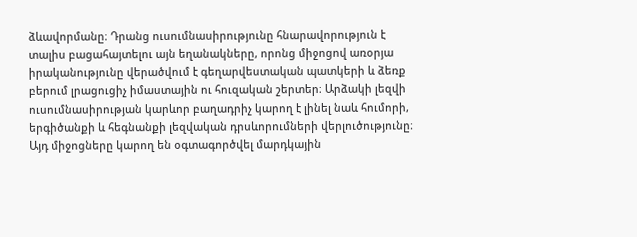ձևավորմանը։ Դրանց ուսումնասիրությունը հնարավորություն է տալիս բացահայտելու այն եղանակները, որոնց միջոցով առօրյա իրականությունը վերածվում է գեղարվեստական պատկերի և ձեռք բերում լրացուցիչ իմաստային ու հուզական շերտեր։ Արձակի լեզվի ուսումնասիրության կարևոր բաղադրիչ կարող է լինել նաև հումորի, երգիծանքի և հեգնանքի լեզվական դրսևորումների վերլուծությունը։ Այդ միջոցները կարող են օգտագործվել մարդկային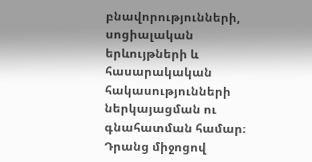բնավորությունների, սոցիալական երևույթների և հասարակական հակասությունների ներկայացման ու գնահատման համար։ Դրանց միջոցով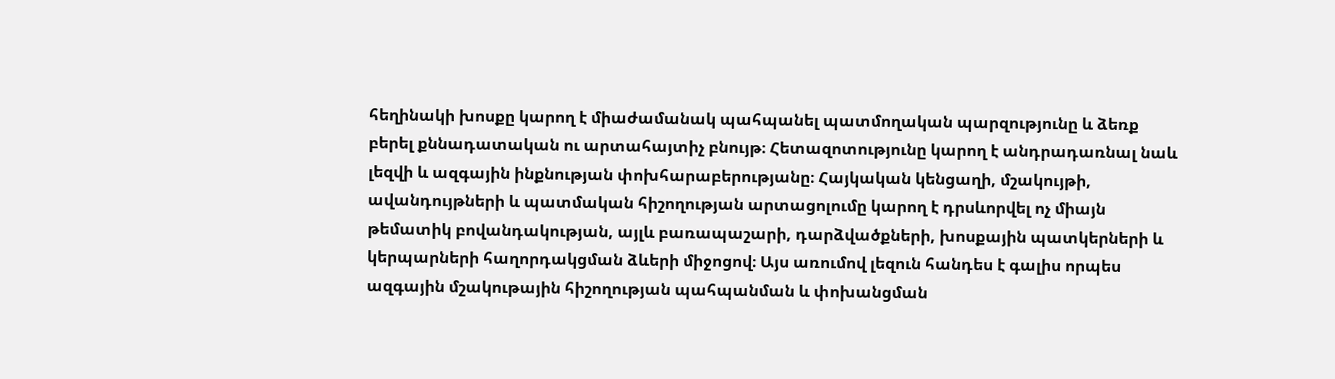հեղինակի խոսքը կարող է միաժամանակ պահպանել պատմողական պարզությունը և ձեռք բերել քննադատական ու արտահայտիչ բնույթ։ Հետազոտությունը կարող է անդրադառնալ նաև լեզվի և ազգային ինքնության փոխհարաբերությանը։ Հայկական կենցաղի, մշակույթի, ավանդույթների և պատմական հիշողության արտացոլումը կարող է դրսևորվել ոչ միայն թեմատիկ բովանդակության, այլև բառապաշարի, դարձվածքների, խոսքային պատկերների և կերպարների հաղորդակցման ձևերի միջոցով։ Այս առումով լեզուն հանդես է գալիս որպես ազգային մշակութային հիշողության պահպանման և փոխանցման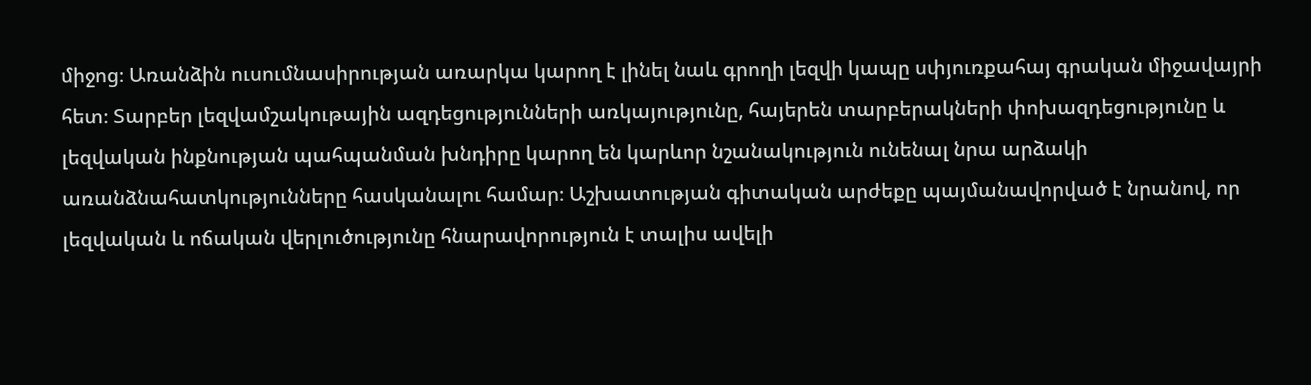միջոց։ Առանձին ուսումնասիրության առարկա կարող է լինել նաև գրողի լեզվի կապը սփյուռքահայ գրական միջավայրի հետ։ Տարբեր լեզվամշակութային ազդեցությունների առկայությունը, հայերեն տարբերակների փոխազդեցությունը և լեզվական ինքնության պահպանման խնդիրը կարող են կարևոր նշանակություն ունենալ նրա արձակի առանձնահատկությունները հասկանալու համար։ Աշխատության գիտական արժեքը պայմանավորված է նրանով, որ լեզվական և ոճական վերլուծությունը հնարավորություն է տալիս ավելի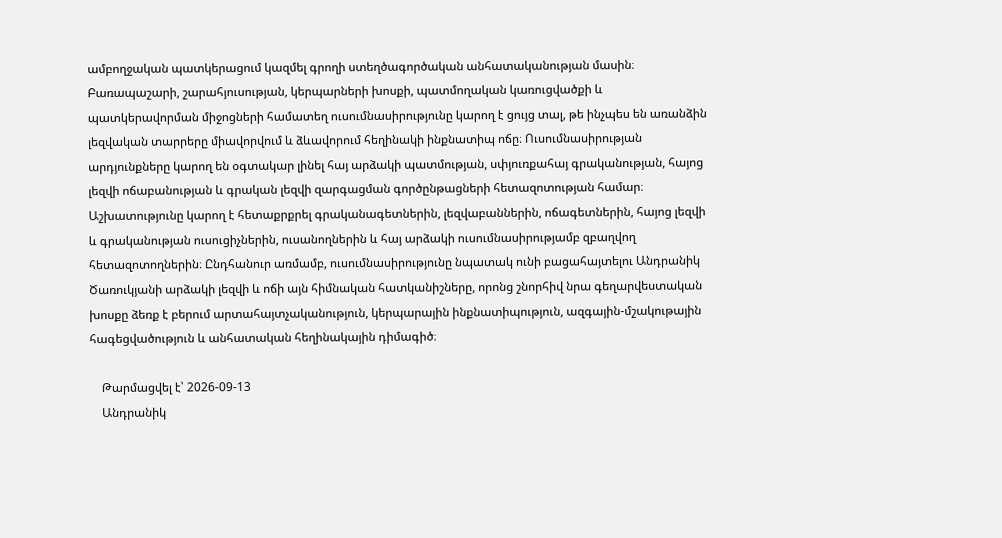ամբողջական պատկերացում կազմել գրողի ստեղծագործական անհատականության մասին։ Բառապաշարի, շարահյուսության, կերպարների խոսքի, պատմողական կառուցվածքի և պատկերավորման միջոցների համատեղ ուսումնասիրությունը կարող է ցույց տալ, թե ինչպես են առանձին լեզվական տարրերը միավորվում և ձևավորում հեղինակի ինքնատիպ ոճը։ Ուսումնասիրության արդյունքները կարող են օգտակար լինել հայ արձակի պատմության, սփյուռքահայ գրականության, հայոց լեզվի ոճաբանության և գրական լեզվի զարգացման գործընթացների հետազոտության համար։ Աշխատությունը կարող է հետաքրքրել գրականագետներին, լեզվաբաններին, ոճագետներին, հայոց լեզվի և գրականության ուսուցիչներին, ուսանողներին և հայ արձակի ուսումնասիրությամբ զբաղվող հետազոտողներին։ Ընդհանուր առմամբ, ուսումնասիրությունը նպատակ ունի բացահայտելու Անդրանիկ Ծառուկյանի արձակի լեզվի և ոճի այն հիմնական հատկանիշները, որոնց շնորհիվ նրա գեղարվեստական խոսքը ձեռք է բերում արտահայտչականություն, կերպարային ինքնատիպություն, ազգային-մշակութային հագեցվածություն և անհատական հեղինակային դիմագիծ։

    Թարմացվել է՝ 2026-09-13
    Անդրանիկ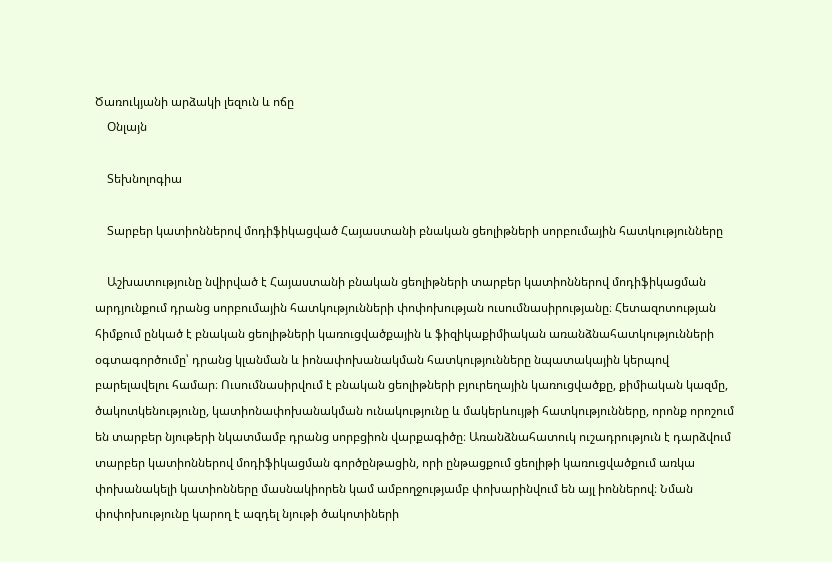Ծառուկյանի արձակի լեզուն և ոճը
    Օնլայն

    Տեխնոլոգիա

    Տարբեր կատիոններով մոդիֆիկացված Հայաստանի բնական ցեոլիթների սորբումային հատկությունները

    Աշխատությունը նվիրված է Հայաստանի բնական ցեոլիթների տարբեր կատիոններով մոդիֆիկացման արդյունքում դրանց սորբումային հատկությունների փոփոխության ուսումնասիրությանը։ Հետազոտության հիմքում ընկած է բնական ցեոլիթների կառուցվածքային և ֆիզիկաքիմիական առանձնահատկությունների օգտագործումը՝ դրանց կլանման և իոնափոխանակման հատկությունները նպատակային կերպով բարելավելու համար։ Ուսումնասիրվում է բնական ցեոլիթների բյուրեղային կառուցվածքը, քիմիական կազմը, ծակոտկենությունը, կատիոնափոխանակման ունակությունը և մակերևույթի հատկությունները, որոնք որոշում են տարբեր նյութերի նկատմամբ դրանց սորբցիոն վարքագիծը։ Առանձնահատուկ ուշադրություն է դարձվում տարբեր կատիոններով մոդիֆիկացման գործընթացին, որի ընթացքում ցեոլիթի կառուցվածքում առկա փոխանակելի կատիոնները մասնակիորեն կամ ամբողջությամբ փոխարինվում են այլ իոններով։ Նման փոփոխությունը կարող է ազդել նյութի ծակոտիների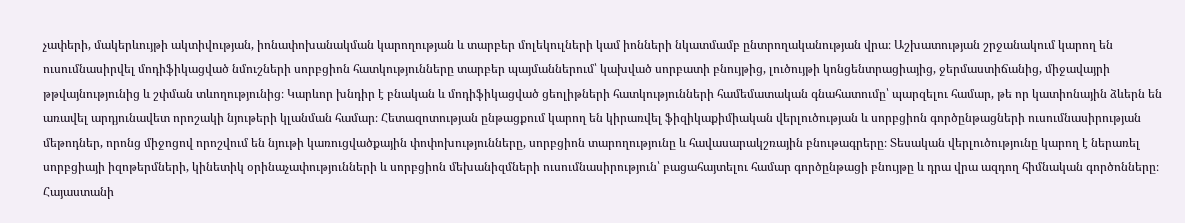չափերի, մակերևույթի ակտիվության, իոնափոխանակման կարողության և տարբեր մոլեկուլների կամ իոնների նկատմամբ ընտրողականության վրա։ Աշխատության շրջանակում կարող են ուսումնասիրվել մոդիֆիկացված նմուշների սորբցիոն հատկությունները տարբեր պայմաններում՝ կախված սորբատի բնույթից, լուծույթի կոնցենտրացիայից, ջերմաստիճանից, միջավայրի թթվայնությունից և շփման տևողությունից։ Կարևոր խնդիր է բնական և մոդիֆիկացված ցեոլիթների հատկությունների համեմատական գնահատումը՝ պարզելու համար, թե որ կատիոնային ձևերն են առավել արդյունավետ որոշակի նյութերի կլանման համար։ Հետազոտության ընթացքում կարող են կիրառվել ֆիզիկաքիմիական վերլուծության և սորբցիոն գործընթացների ուսումնասիրության մեթոդներ, որոնց միջոցով որոշվում են նյութի կառուցվածքային փոփոխությունները, սորբցիոն տարողությունը և հավասարակշռային բնութագրերը։ Տեսական վերլուծությունը կարող է ներառել սորբցիայի իզոթերմների, կինետիկ օրինաչափությունների և սորբցիոն մեխանիզմների ուսումնասիրություն՝ բացահայտելու համար գործընթացի բնույթը և դրա վրա ազդող հիմնական գործոնները։ Հայաստանի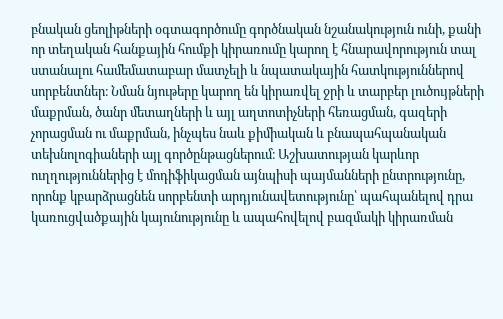բնական ցեոլիթների օգտագործումը գործնական նշանակություն ունի, քանի որ տեղական հանքային հումքի կիրառումը կարող է հնարավորություն տալ ստանալու համեմատաբար մատչելի և նպատակային հատկություններով սորբենտներ։ Նման նյութերը կարող են կիրառվել ջրի և տարբեր լուծույթների մաքրման, ծանր մետաղների և այլ աղտոտիչների հեռացման, գազերի չորացման ու մաքրման, ինչպես նաև քիմիական և բնապահպանական տեխնոլոգիաների այլ գործընթացներում։ Աշխատության կարևոր ուղղություններից է մոդիֆիկացման այնպիսի պայմանների ընտրությունը, որոնք կբարձրացնեն սորբենտի արդյունավետությունը՝ պահպանելով դրա կառուցվածքային կայունությունը և ապահովելով բազմակի կիրառման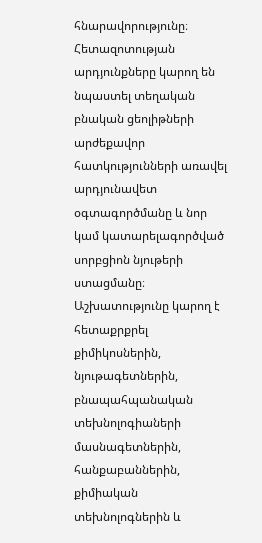հնարավորությունը։ Հետազոտության արդյունքները կարող են նպաստել տեղական բնական ցեոլիթների արժեքավոր հատկությունների առավել արդյունավետ օգտագործմանը և նոր կամ կատարելագործված սորբցիոն նյութերի ստացմանը։ Աշխատությունը կարող է հետաքրքրել քիմիկոսներին, նյութագետներին, բնապահպանական տեխնոլոգիաների մասնագետներին, հանքաբաններին, քիմիական տեխնոլոգներին և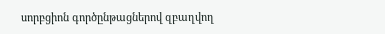սորբցիոն գործընթացներով զբաղվող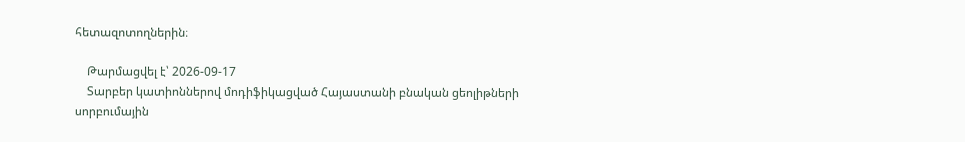հետազոտողներին։

    Թարմացվել է՝ 2026-09-17
    Տարբեր կատիոններով մոդիֆիկացված Հայաստանի բնական ցեոլիթների սորբումային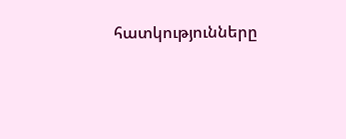հատկությունները